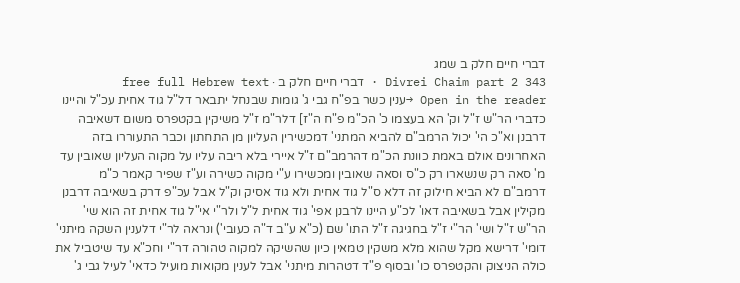דברי חיים חלק ב שמג
Divrei Chaim part 2 343 · דברי חיים חלק ב · free full Hebrew text
Open in the reader →ענין כשר בפ"ח גבי ג' גומות שבנחל יתבאר דל"ל גוד אחית עכ"ל והיינו כדברי הר"ש ז"ל וק' הא בעצמו כ' הכ"מ פ"ח ה"ז] דלר"מ ז"ל משיקין בקטפרס משום דשאיבה דרבנן וא"כ הי' יכול הרמב"ם להביא המתני' דמכשירין העליון מן התחתון וכבר התעוררו בזה האחרונים אולם באמת כוונת הכ"מ דהרמב"ם ז"ל איירי בלא ריבה עליו על מקוה העליון שאובין עד מ' סאה רק שנשארו רק כ"ס וסאה שאובין ומכשירו ע"י מקוה כשירה וע"ז שפיר קאמר כ"מ דרמב"ם לא הביא חילוק זה דלא ס"ל גוד אחית ולא גוד אסיק וק"ל אבל עכ"פ דרק בשאיבה דרבנן מקילין אבל בשאיבה דאו' לכ"ע היינו לרבנן אפי' גוד אחית ל"ל ולר"י אי"ל גוד אחית זה הוא שי' הר"ש ז"ל ושי' הר"י ז"ל בחגיגה ז"ל התו' שם (כ"א ע"ב ד"ה כעובי') ונראה לר"י דלענין השקה מיתני' דומי' דרישא מקל שהוא מלא משקין טמאין כיון שהשיקה למקוה טהורה דר"י וחכ"א עד שיטביל את כולה הניצוק והקטפרס כו' ובסוף פ"ד דטהרות מיתני' אבל לענין מקואות מועיל כדאי' לעיל גבי ג'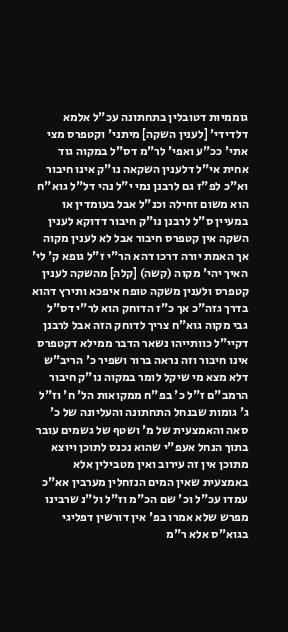גוממיות דטובלין בתחתונה עכ"ל אלמא דלדידי' [לענין השקה] מיתני' וקטפרס מצי אתי' ככ"ע ואפי' לר"מ דס"ל במקוה גוד אחית אי"ל דלענין השקאה נו"ק אינו חיבור וא"כ לפ"ז גם לרבנן נמי י"ל נהי דל"ל גוא"ח הוא משום זחילה וכנ"ל אבל בעומדין או במעיין ס"ל לרבנן נו"ק חיבור דדוקא לענין השקה אין קטפרס חיבור אבל לא לענין מקוה אך האמת יורה דרכו דהא הר"י ז"ל גופא ק' לי' האיך יהי' מקוה (קשה) [קלה] מהשקה לענין קטפרס ולענין משקה טופח איפכא ותירץ דהוא בדרך גזה"כ אך כ"ז הדוחק הוא לר"י דס"ל גבי מקוה גוא"ח צריך לדוחק הזה אבל לרבנן דקיי"ל כוותייהו נשאר הדבר ממילא דקטפרס אינו חיבור וזה נראה ברור ושפיר כ' הריב"ש דלא מצא מי שיקל לומר במקוה נו"ק חיבור הרמב"ם ז"ל כ' בפ"ח ממקואות הל' ח' וז"ל ג' גומות שבנחל התחתונה והעליונה של כ' סאה והאמצעית של מ' ושטף של גשמים עובר בתוך הנחל אעפ"י שהוא נכנס לתוכן ויוצא מתוכן אין זה עירוב ואין מטבילין אלא באמצעית שאין המים הנזחלין מערבין אא"כ עמדו עכ"ל וכ' שם הכ"מ וז"ל ול"נ שרבינו מפרש שלא אמרו בפ' אין דורשין דפליגי בגוא"ס אלא ר"מ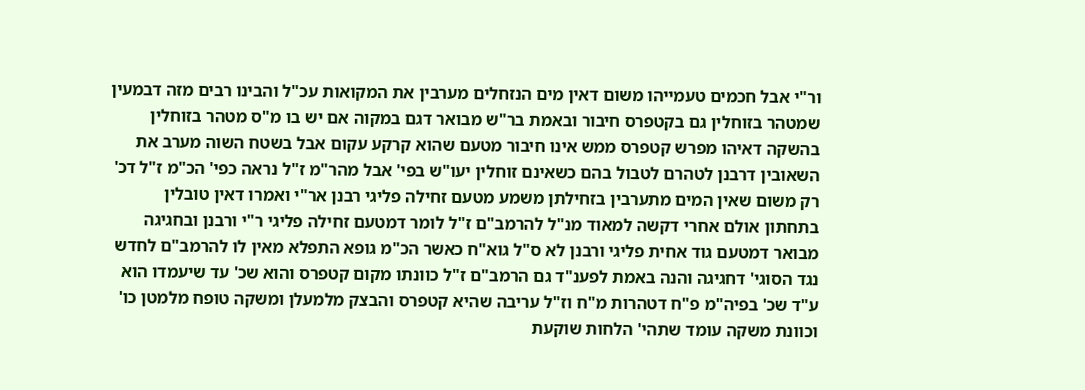ור"י אבל חכמים טעמייהו משום דאין מים הנזחלים מערבין את המקואות עכ"ל והבינו רבים מזה דבמעין שמטהר בזוחלין גם בקטפרס חיבור ובאמת בר"ש מבואר דגם במקוה אם יש בו מ"ס מטהר בזוחלין בהשקה דאיהו מפרש קטפרס ממש אינו חיבור מטעם שהוא קרקע עקום אבל בשטח השוה מערב את השאובין דרבנן לטהרם לטבול בהם כשאינם זוחלין יעו"ש בפי' אבל מהר"מ ז"ל נראה כפי' הכ"מ ז"ל דכ' רק משום שאין המים מתערבין בזחילתן משמע מטעם זחילה פליגי רבנן אר"י ואמרו דאין טובלין בתחתון אולם אחרי דקשה למאוד מנ"ל להרמב"ם ז"ל לומר דמטעם זחילה פליגי ר"י ורבנן ובחגיגה מבואר דמטעם גוד אחית פליגי ורבנן לא ס"ל גוא"ח כאשר הכ"מ גופא התפלא מאין לו להרמב"ם לחדש נגד הסוגי' דחגיגה והנה באמת לפענ"ד גם הרמב"ם ז"ל כוונתו מקום קטפרס והוא שכ' עד שיעמדו הוא ע"ד שכ' בפיה"מ פ"ח דטהרות מ"ח וז"ל עריבה שהיא קטפרס והבצק מלמעלן ומשקה טופח מלמטן כו' וכוונת משקה עומד שתהי' הלחות שוקעת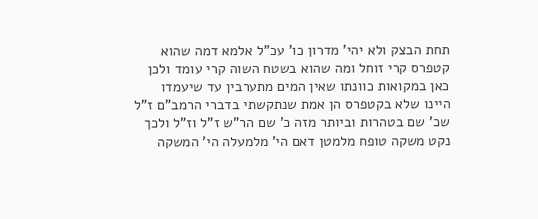תחת הבצק ולא יהי' מדרון כו' עכ"ל אלמא דמה שהוא קטפרס קרי זוחל ומה שהוא בשטח השוה קרי עומד ולכן כאן במקואות כוונתו שאין המים מתערבין עד שיעמדו היינו שלא בקטפרס הן אמת שנתקשתי בדברי הרמב"ם ז"ל שכ' שם בטהרות וביותר מזה כ' שם הר"ש ז"ל וז"ל ולכך נקט משקה טופח מלמטן דאם הי' מלמעלה הי' המשקה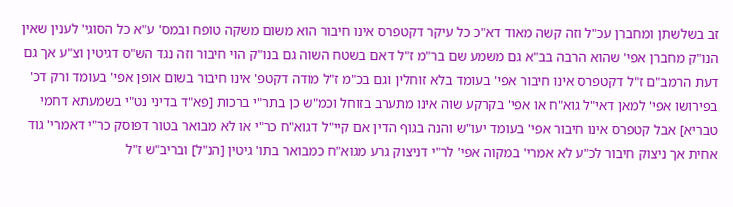זב בשלשתן ומחברן עכ"ל וזה קשה מאוד דא"כ כל עיקר דקטפרס אינו חיבור הוא משום משקה טופח ובמס' ע"א כל הסוגי' לענין שאין הנו"ק מחברן אפי' שהוא הרבה בב"א גם משמע שם בר"מ ז"ל דאם בשטח השוה גם בנו"ק הוי חיבור וזה נגד הש"ס דגיטין וצ"ע אך גם דעת הרמב"ם ז"ל דקטפרס אינו חיבור אפי' בעומד בלא זוחלין וגם בכ"מ ז"ל מודה דקטפ' אינו חיבור בשום אופן אפי' בעומד ורק דכ' בפירושו אפי' למאן דאי"ל גוא"ח או אפי' בקרקע שוה אינו מתערב בזוחל וכמ"ש כן בתר"י ברכות [פא"ד בדיני נט"י בשמעתא דחמי טבריא] אבל קטפרס אינו חיבור אפי' בעומד יעו"ש והנה בגוף הדין אם קיי"ל דגוא"ח כר"י או לא מבואר בטור דפוסק כר"י דאמרי' גוד אחית אך ניצוק חיבור לכ"ע לא אמרי' במקוה אפי' לר"י דניצוק גרע מגוא"ח כמבואר בתו' גיטין [הנ"ל] ובריב"ש ז"ל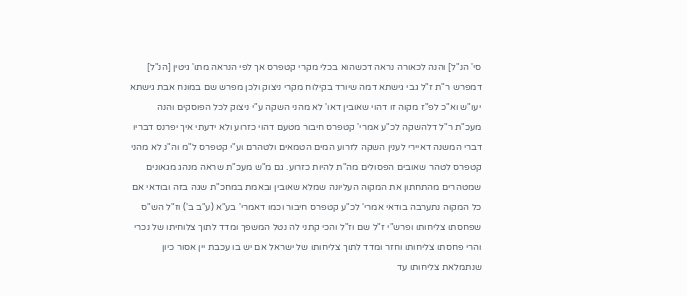סי' הנ"ל] והנה לכאורה נראה דכשהוא בכלי מקרי קטפרס אך לפי הנראה מתו' גיטין [הנ"ל] דמפרש ר"ת ז"ל גבי גישתא דמה שיורד בקילוח מקרי ניצוק ולכן מפרש שם במונח אבת גישתא יעו"ש וא"כ לפ"ז מקוה זו דהוי שאובין דאו' לא מהני השקה ע"י ניצוק לכל הפוסקים והנה מעכ"ת ר"ל דלהשקה לכ"ע אמרי' קטפרס חיבור מטעם דהוי כזרוע ולא ידעתי איך יפרנס דבריו דברי המשנה דאיירי לענין השקה לזרוע המים הטמאים ולטהרם וע"י קטפרס ל"מ וה"נ לא מהני קטפרס לטהר שאובים הפסולים מה"ת להיות כזרוע. גם מ"ש מעכ"ת שראה מנהג מגאונים שמטהרים מהתחתון את המקוה העליונה שמלא שאובין ובאמת במחכ"ת שגה בזה ובודאי אם כל המקוה נתערבה בודאי אמרי' לכ"ע קטפרס חיבור וכמו דאמרי' בע"א (ע"ב ב') וז"ל הש"ס שפחסתו צליחותו ופרש"י ז"ל שם וז"ל והכי קתני לה נטל המשפך ומדד לתוך צלוחיתו של נכרי והרי פחסתו צליחותו וחזר ומדד לתוך צליחותו של ישראל אם יש בו עכבת יין אסור כיון שנתמלאת צליחותו עד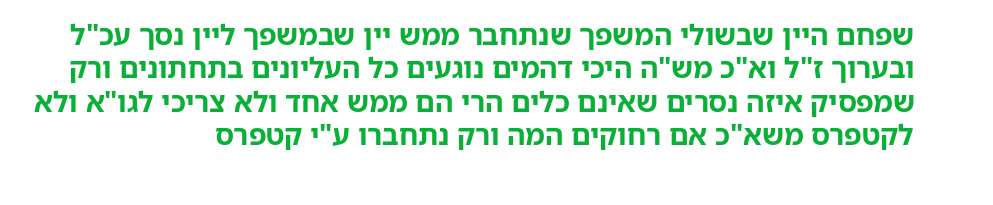שפחם היין שבשולי המשפך שנתחבר ממש יין שבמשפך ליין נסך עכ"ל ובערוך ז"ל וא"כ מש"ה היכי דהמים נוגעים כל העליונים בתחתונים ורק שמפסיק איזה נסרים שאינם כלים הרי הם ממש אחד ולא צריכי לגו"א ולא לקטפרס משא"כ אם רחוקים המה ורק נתחברו ע"י קטפרס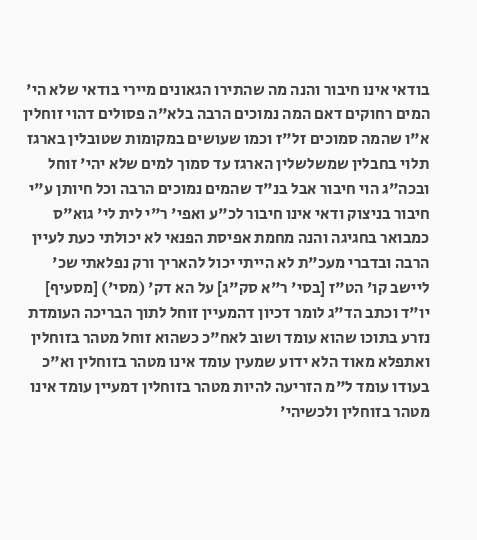בודאי אינו חיבור והנה מה שהתירו הגאונים מיירי בודאי שלא הי' המים רחוקים דאם המה נמוכים הרבה בלא"ה פסולים דהוי זוחלין א"ו שהמה סמוכים זל"ז וכמו שעושים במקומות שטובלין בארגז תלוי בחבלין שמשלשלין הארגז עד סמוך למים שלא יהי' זוחל ובכה"ג הוי חיבור אבל בנ"ד שהמים נמוכים הרבה וכל חיותן ע"י חיבור בניצוק ודאי אינו חיבור לכ"ע ואפי' ר"י לית לי' גוא"ס כמבואר בחגיגה והנה מחמת אפיסת הפנאי לא יכולתי כעת לעיין הרבה ובדברי מעכ"ת לא הייתי יכול להאריך ורק נפלאתי שכ' ליישב קו' הט"ז [בסי' ר"א סק"ג] על הא דק' (מסי') [מסעיף] יו"ד וכתב הד"ג לומר דכיון דהמעיין זוחל לתוך הבריכה העומדת נזרע בתוכו שהוא עומד ושוב לאח"כ כשהוא זוחל מטהר בזוחלין ואתפלא מאוד הלא ידוע שמעין עומד אינו מטהר בזוחלין וא"כ בעודו עומד ל"מ הזריעה להיות מטהר בזוחלין דמעיין עומד אינו מטהר בזוחלין ולכשיהי'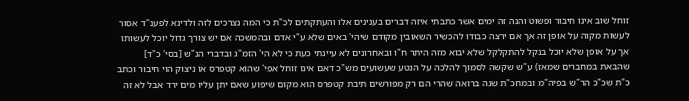זוחל שוב אינו חיבור ופשוט והנה זה ימים אשר כתבתי איזה דברים בענינים אלו והעתקתים לכ"ת כי המה נצרכים לזה ולדינא לפענ"ד אסור לעשות מקוה על אופן זה אך אם ירצה כבודו להכשיר השאובין מקודם שיהי' באים שלא ע"י אדם ובהמשכה אם יש צורך גדול יוכל לעשותו אך על אופן שלא יוכל בנקל להתקלקל שלא יבוא מזה היתר ח"ו ובאחרונים לא עיינתי כעת כי לא הי' הזמ"ג ובדברי הנ"ש [בסי' כ"ד] שהבאת במחברים שמאז) ע"ש שקשה לסמוך להלכה על הנטע שעשועים מש"כ דאם אינו זוחל אפי' שהוא קטפרס או ניצוק הוי חיבור וכתב כ"ת שכ"כ הר"ש בפיה"מ ובמחכ"ת שגה ברואה שהרי הם רק מפורשים תיבת קטפרס הוא מקום שיפוע שאם יתן עליו מים ירד אבל לא זה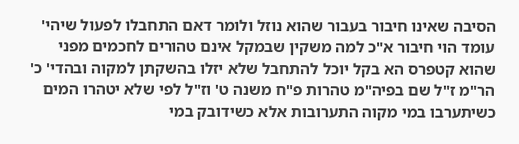הסיבה שאינו חיבור בעבור שהוא נוזל ולומר דאם התחבלו לפעול שיהי' עומד הוי חיבור א"כ למה משקין שבמקל אינם טהורים לחכמים מפני שהוא קטפרס הא בקל יוכל להתחבל שלא יזלו בהשקתן למקוה ובהדי' כ' הר"מ ז"ל שם בפיה"מ טהרות פ"ח משנה ט' וז"ל לפי שלא יטהרו המים כשיתערבו במי מקוה התערובות אלא כשידובק במי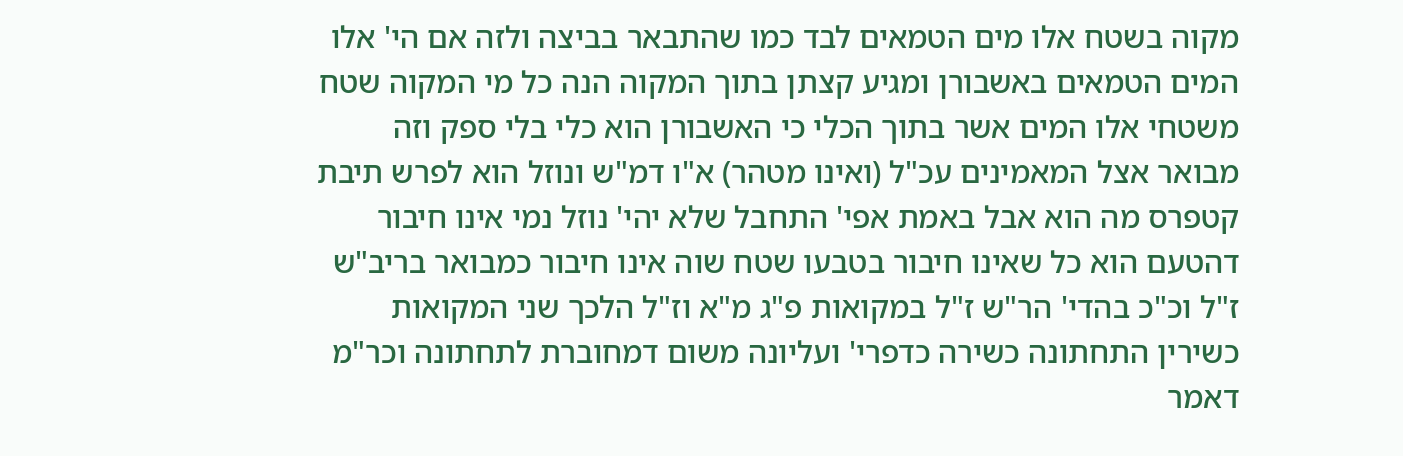מקוה בשטח אלו מים הטמאים לבד כמו שהתבאר בביצה ולזה אם הי' אלו המים הטמאים באשבורן ומגיע קצתן בתוך המקוה הנה כל מי המקוה שטח משטחי אלו המים אשר בתוך הכלי כי האשבורן הוא כלי בלי ספק וזה מבואר אצל המאמינים עכ"ל (ואינו מטהר) א"ו דמ"ש ונוזל הוא לפרש תיבת קטפרס מה הוא אבל באמת אפי' התחבל שלא יהי' נוזל נמי אינו חיבור דהטעם הוא כל שאינו חיבור בטבעו שטח שוה אינו חיבור כמבואר בריב"ש ז"ל וכ"כ בהדי' הר"ש ז"ל במקואות פ"ג מ"א וז"ל הלכך שני המקואות כשירין התחתונה כשירה כדפרי' ועליונה משום דמחוברת לתחתונה וכר"מ דאמר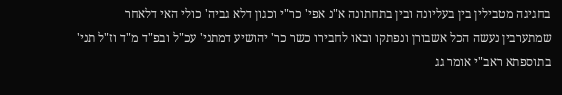בחגיגה מטבילין בין בעליונה ובין בתחתונה א"נ אפי' כר"י וכגון דלא גביה' כולי האי דלאחר שמתערבין נעשה הכל אשבורן ונפתקו ובאו לחבירו כשר כר' יהושיע דמתני' עכ"ל ובפ"ד מ"ד וז"ל תני' בתוספתא ראב"י אומר גג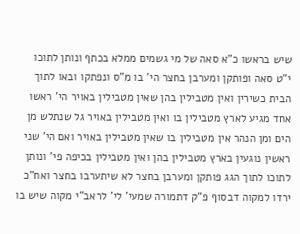שיש בראשו כ"א סאה של מי גשמים ממלא בכתף ונותן לתוכו י"ט סאה ופותקן ומערבן בחצר הי' בו מ"ס ונפתקו ובאו לתוך הבית כשירין ואין מטבילין בהן שאין מטבילין באויר הי' ראשו אחד מגיע לארץ מטבילין בו ואין מטבילין באויר גל שנתלש מן הים ומן הנהר אין מטבילין בו שאין מטבילין באויר ואם הי' שני ראשין נוגעין בארץ מטבילין בהן ואין מטבילין בכיפה פי' ונותן לתוכו לתוך הגג פותקן ומערבן בחצר לא שיתערבו בחצר ואח"כ ירדו למקוה דבסוף פ"ק דתמורה שמעי' לי' לראב"י מקוה שיש בו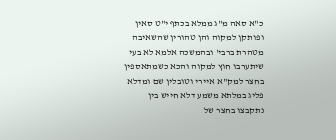כ"א סאה מ"ג ממלא בכתף י"ט סאין ופותקן למקוה והן טהורין שהשאיבה מטהרת ברבי' ובהמשכה אלמא לא בעי שיתערבו חוץ למקוה והכא כשמתאספין בחצר למק"א איירי וטובלין שם ומדלא פליג במלתא משמע דלא חייש בין נתקבצו בחצר של